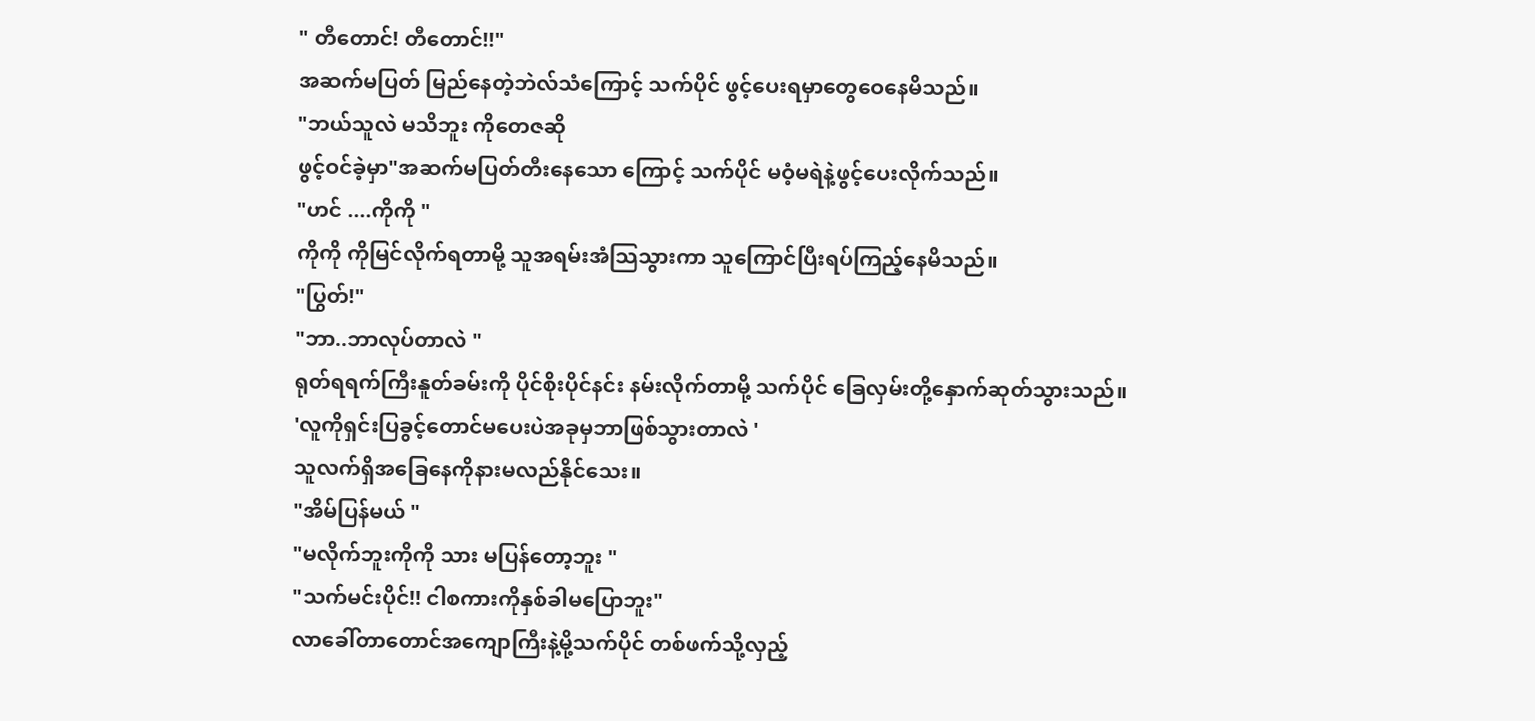" တီတောင်! တီတောင်!!"
အဆက်မပြတ် မြည်နေတဲ့ဘဲလ်သံကြောင့် သက်ပိုင် ဖွင့်ပေးရမှာတွေဝေနေမိသည်။
"ဘယ်သူလဲ မသိဘူး ကိုတေဇဆို
ဖွင့်ဝင်ခဲ့မှာ"အဆက်မပြတ်တီးနေသော ကြောင့် သက်ပိုင် မဝံ့မရဲနဲ့ဖွင့်ပေးလိုက်သည်။
"ဟင် ....ကိုကို "
ကိုကို ကိုမြင်လိုက်ရတာမို့ သူအရမ်းအံသြသွားကာ သူကြောင်ပြီးရပ်ကြည့်နေမိသည်။
"ပြွတ်!"
"ဘာ..ဘာလုပ်တာလဲ "
ရုတ်ရရက်ကြီးနူတ်ခမ်းကို ပိုင်စိုးပိုင်နင်း နမ်းလိုက်တာမို့ သက်ပိုင် ခြေလှမ်းတို့နှောက်ဆုတ်သွားသည်။
'လူကိုရှင်းပြခွင့်တောင်မပေးပဲအခုမှဘာဖြစ်သွားတာလဲ '
သူလက်ရှိအခြေနေကိုနားမလည်နိုင်သေး။
"အိမ်ပြန်မယ် "
"မလိုက်ဘူးကိုကို သား မပြန်တော့ဘူး "
"သက်မင်းပိုင်!! ငါစကားကိုနှစ်ခါမပြောဘူး"
လာခေါ်တာတောင်အကျောကြီးနဲ့မို့သက်ပိုင် တစ်ဖက်သို့လှည့်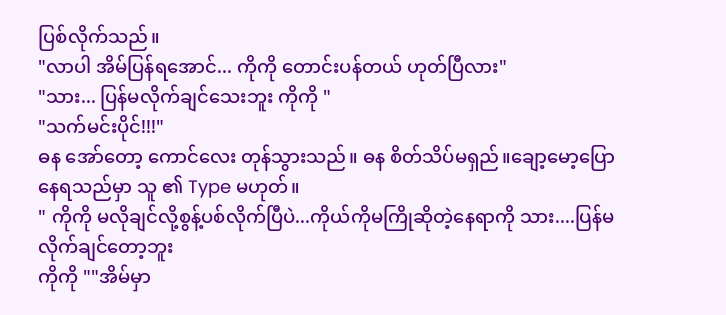ပြစ်လိုက်သည်။
"လာပါ အိမ်ပြန်ရအောင်... ကိုကို တောင်းပန်တယ် ဟုတ်ပြီလား"
"သား... ပြန်မလိုက်ချင်သေးဘူး ကိုကို "
"သက်မင်းပိုင်!!!"
ဓန အော်တော့ ကောင်လေး တုန်သွားသည်။ ဓန စိတ်သိပ်မရှည်။ချော့မော့ပြောနေရသည်မှာ သူ ၏ Type မဟုတ်။
" ကိုကို မလိုချင်လို့စွန့်ပစ်လိုက်ပြီပဲ...ကိုယ်ကိုမကြိုဆိုတဲ့နေရာကို သား....ပြန်မလိုက်ချင်တော့ဘူး
ကိုကို ""အိမ်မှာ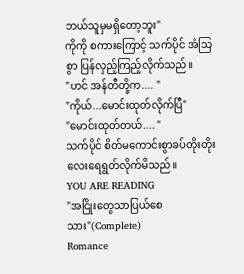ဘယ်သူမှမရှိတော့ဘူး"
ကိုကို စကားကြောင့် သက်ပိုင် အံသြစွာ ပြန်လှည့်ကြည့်လိုက်သည်။
"ဟင် အန်တီတို့က.... "
"ကိုယ်...မောင်းထုတ်လိုက်ပြီ"
"မောင်းထုတ်တယ်.... "
သက်ပိုင် စိတ်မကောင်းစွာခပ်တိုးတိုးလေးရေရွတ်လိုက်မိသည်။
YOU ARE READING
"အငြိုးတွေသာပြယ်စေသား"(Complete)
Romance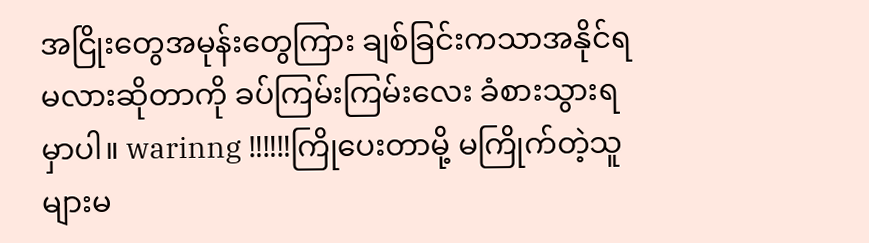အငြိုးတွေအမုန်းတွေကြား ချစ်ခြင်းကသာအနိုင်ရမလားဆိုတာကို ခပ်ကြမ်းကြမ်းလေး ခံစားသွားရမှာပါ။ warinng ‼‼‼ကြိုပေးတာမို့ မကြိုက်တဲ့သူများမ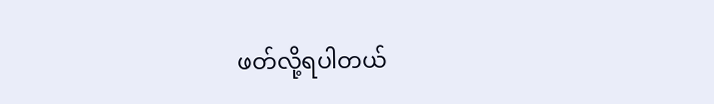ဖတ်လို့ရပါတယ်